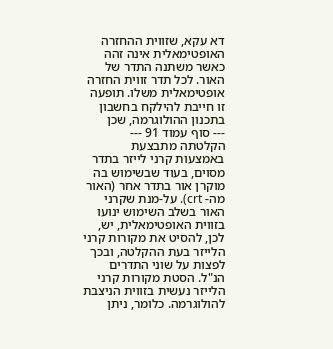דא עקא, שזווית ההחזרה האופטימאלית אינה זהה כאשר משתנה התדר של האור. לכל תדר זווית החזרה אופטימאלית משלו. תופעה זו חייבת להילקח בחשבון בתכנון ההולוגרמה, שכן
--- סוף עמוד 91 ---
הקלטתה מתבצעת באמצעות קרני לייזר בתדר מסוים, בעוד שבשימוש בה מוקרן אור בתדר אחר (האור מה- crt). על-מנת שקרני האור בשלב השימוש ינועו בזווית האופטימאלית, יש, לכן, להסיט את מקורות קרני הלייזר בעת ההקלטה, ובכך לפצות על שוני התדרים הנ"ל. הסטת מקורות קרני הלייזר נעשית בזווית הניצבת להולוגרמה. כלומר, ניתן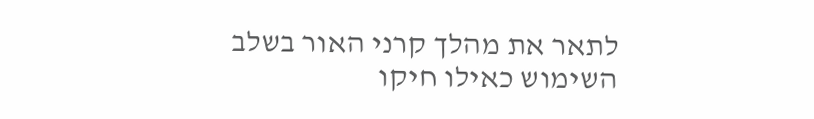לתאר את מהלך קרני האור בשלב השימוש כאילו חיקו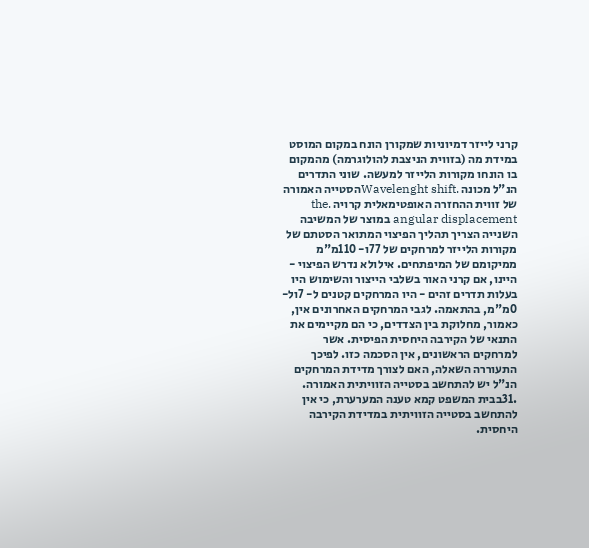קרני לייזר דמיוניות שמקורן הונח במקום המוסט במידת מה (בזווית הניצבת להולוגרמה) מהמקום בו הונחו מקורות הלייזר למעשה. שוני התדרים הנ"ל מכונה .Wavelenght shiftהסטייה האמורה של זווית ההחזרה האופטימאלית קרויה .the angular displacement במוצר של המשיבה השנייה הצריך תהליך הפיצוי המתואר הסטתם של מקורות הלייזר למרחקים של 77ו- 110מ"מ ממיקומם של המיפתחים. אילולא נדרש הפיצוי - היינו, אם קרני האור בשלבי הייצור והשימוש היו בעלות תדרים זהים - היו המרחקים קטנים ל- 7ול- 0מ"מ, בהתאמה. לגבי המרחקים האחרונים אין, כאמור, מחלוקת בין הצדדים, כי הם מקיימים את התנאי של הקירבה היחסית הפיסית. אשר למרחקים הראשונים, אין הסכמה כזו. לפיכך התעוררה השאלה, האם לצורך מדידת המרחקים הנ"ל יש להתחשב בסטייה הזוויתית האמורה.
.31בבית המשפט קמא טענה המערערת, כי אין להתחשב בסטייה הזוויתית במדידת הקירבה היחסית.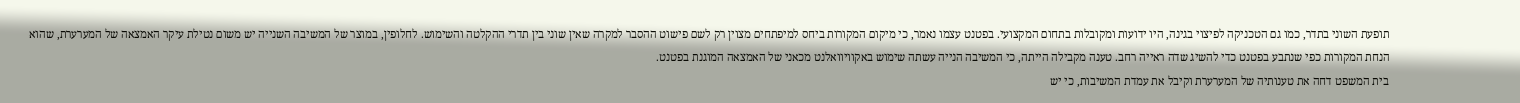תופעת השוני בתדר, כמו גם הטכניקה לפיצוי בגינה, היו ידועות ומקובלות בתחום המקצועי. בפטנט עצמו נאמר, כי מיקום המקורות ביחס למיפתחים מצוין רק לשם פישוט ההסבר למקרה שאין שוני בין תדרי ההקלטה והשימוש. לחלופין, במוצר של המשיבה השנייה יש משום נטילת עיקר האמצאה של המערערת, שהוא הנחת המקורות כפי שנתבע בפטנט כדי להשיג שדה ראייה רחב. טענה מקבילה הייתה, כי המשיבה הנייה עשתה שימוש באקוויוואלנט מכאני של האמצאה המוגנת בפטנט.
בית המשפט דחה את טענותיה של המערערת וקיבל את עמדת המשיבות, כי יש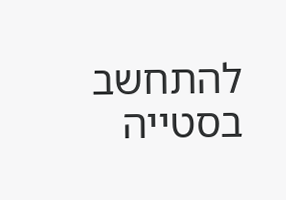להתחשב בסטייה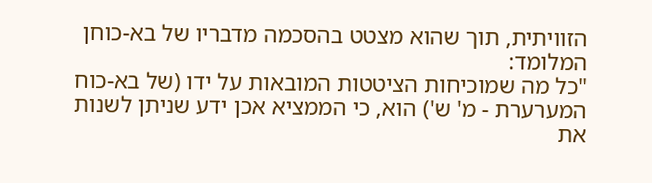הזוויתית, תוך שהוא מצטט בהסכמה מדבריו של בא-כוחן המלומד:
"כל מה שמוכיחות הציטטות המובאות על ידו (של בא-כוח המערערת - מ' ש') הוא, כי הממציא אכן ידע שניתן לשנות את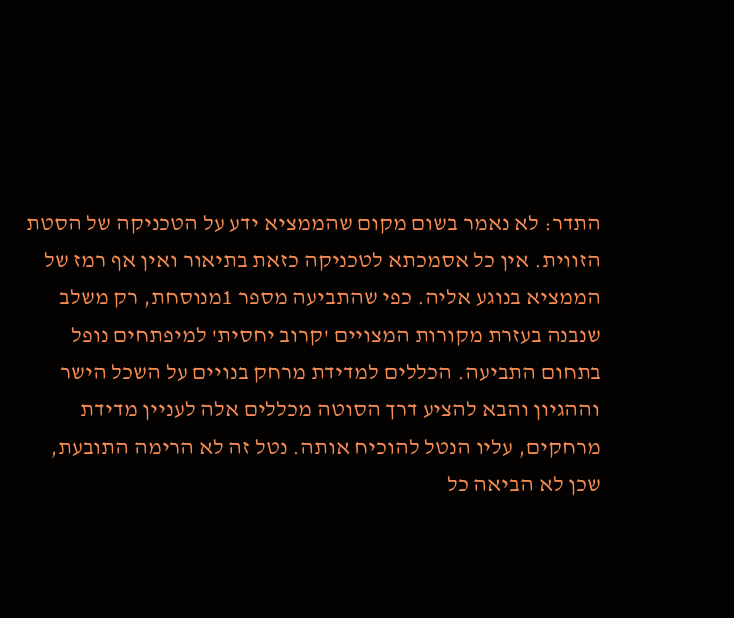התדר: לא נאמר בשום מקום שהממציא ידע על הטכניקה של הסטת הזווית. אין כל אסמכתא לטכניקה כזאת בתיאור ואין אף רמז של הממציא בנוגע אליה. כפי שהתביעה מספר 1מנוסחת, רק משלב שנבנה בעזרת מקורות המצויים 'קרוב יחסית' למיפתחים נופל בתחום התביעה. הכללים למדידת מרחק בנויים על השכל הישר וההגיון והבא להציע דרך הסוטה מכללים אלה לעניין מדידת מרחקים, עליו הנטל להוכיח אותה. נטל זה לא הרימה התובעת, שכן לא הביאה כל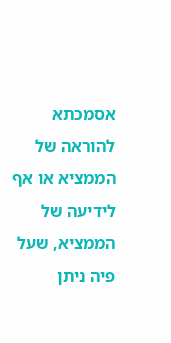אסמכתא להוראה של הממציא או אף לידיעה של הממציא, שעל פיה ניתן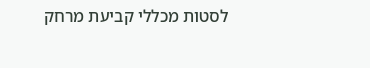לסטות מכללי קביעת מרחק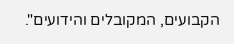הקבועים, המקובלים והידועים".